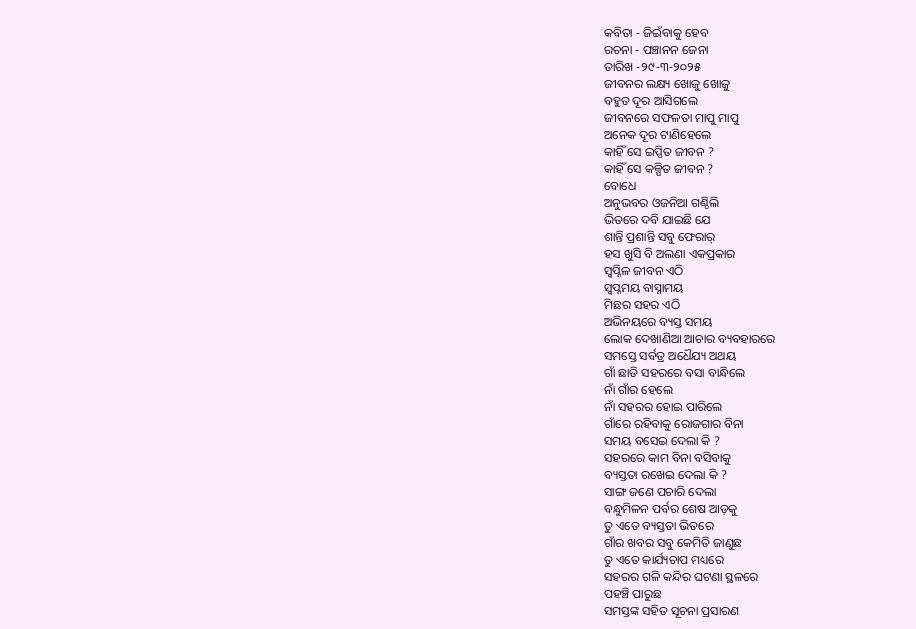କବିତା - ଜିଇଁବାକୁ ହେବ
ରଚନା - ପଞ୍ଚାନନ ଜେନା
ତାରିଖ -୨୯-୩-୨୦୨୫
ଜୀବନର ଲକ୍ଷ୍ୟ ଖୋଜୁ ଖୋଜୁ
ବହୁତ ଦୂର ଆସିଗଲେ
ଜୀବନରେ ସଫଳତା ମାପୁ ମାପୁ
ଅନେକ ଦୂର ଟାଣିହେଲେ
କାହିଁ ସେ ଇପ୍ସିତ ଜୀବନ ?
କାହିଁ ସେ କଳ୍ପିତ ଜୀବନ ?
ବୋଧେ
ଅନୁଭବର ଓଜନିଆ ଗଣ୍ଠିଲି
ଭିତରେ ଦବି ଯାଇଛି ଯେ
ଶାନ୍ତି ପ୍ରଶାନ୍ତି ସବୁ ଫେରାର୍
ହସ ଖୁସି ବି ଅଲଣା ଏକପ୍ରକାର
ସ୍ବପ୍ନିଳ ଜୀବନ ଏଠି
ସ୍ୱପ୍ନମୟ ବାସ୍ନାମୟ
ମିଛର ସହର ଏଠି
ଅଭିନୟରେ ବ୍ୟସ୍ତ ସମୟ
ଲୋକ ଦେଖାଣିଆ ଆଚାର ବ୍ୟବହାରରେ
ସମସ୍ତେ ସର୍ବତ୍ର ଅଧୈଯ୍ୟ ଅଥୟ
ଗାଁ ଛାଡି ସହରରେ ବସା ବାନ୍ଧିଲେ
ନାଁ ଗାଁର ହେଲେ
ନାଁ ସହରର ହୋଇ ପାରିଲେ
ଗାଁରେ ରହିବାକୁ ରୋଜଗାର ବିନା
ସମୟ ବସେଇ ଦେଲା କି ?
ସହରରେ କାମ ବିନା ବସିବାକୁ
ବ୍ୟସ୍ତତା ରଖେଇ ଦେଲା କି ?
ସାଙ୍ଗ ଜଣେ ପଚାରି ଦେଲା
ବନ୍ଧୁମିଳନ ପର୍ବର ଶେଷ ଆଡ଼କୁ
ତୁ ଏତେ ବ୍ୟସ୍ତତା ଭିତରେ
ଗାଁର ଖବର ସବୁ କେମିତି ଜାଣୁଛ
ତୁ ଏତେ କାର୍ଯ୍ୟଚାପ ମଧ୍ୟରେ
ସହରର ଗଳି କନ୍ଦିର ଘଟଣା ସ୍ଥଳରେ
ପହଞ୍ଚି ପାରୁଛ
ସମସ୍ତଙ୍କ ସହିତ ସୂଚନା ପ୍ରସାରଣ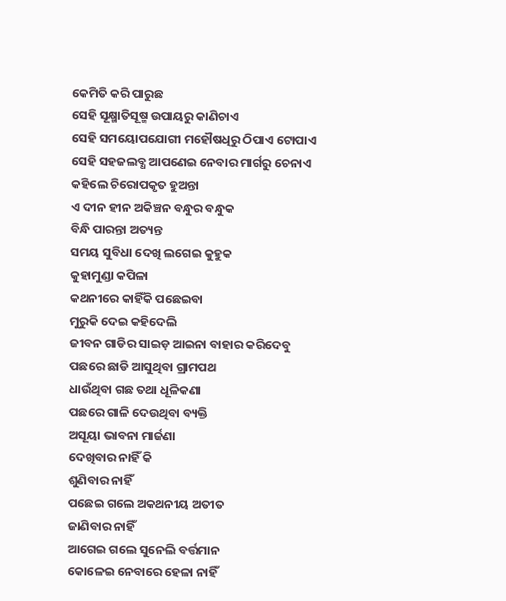କେମିତି କରି ପାରୁଛ
ସେହି ସୂକ୍ଷ୍ମାତିସୂଷ୍ମ ଉପାୟରୁ କାଣିଚାଏ
ସେହି ସମୟୋପଯୋଗୀ ମହୌଷଧିରୁ ଠିପାଏ ଟୋପାଏ
ସେହି ସହଜଲବ୍ଧ ଆପଣେଇ ନେବାର ମାର୍ଗରୁ ଚେନାଏ
କହିଲେ ଚିରୋପକୃତ ହୁଅନ୍ତା
ଏ ଦୀନ ହୀନ ଅକିଞ୍ଚନ ବନ୍ଧୁର ବନ୍ଧୁକ
ବିନ୍ଧି ପାରନ୍ତା ଅତ୍ୟନ୍ତ
ସମୟ ସୁବିଧା ଦେଖି ଲଗେଇ କୁହୁକ
କୁହାମୁଣ୍ଡା କପିଳା
କଥନୀରେ କାହିଁକି ପଛେଇବା
ମୁରୁକି ଦେଇ କହିଦେଲି
ଜୀବନ ଗାଡିର ସାଇଡ଼ ଆଇନା ବାହାର କରିଦେବୁ
ପଛରେ ଛାଡି ଆସୁଥିବା ଗ୍ରାମପଥ
ଧାଉଁଥିବା ଗଛ ତଥା ଧୂଳିକଣା
ପଛରେ ଗାଳି ଦେଉଥିବା ବ୍ୟକ୍ତି
ଅସୂୟା ଭାବନା ମାର୍ଜଣା
ଦେଖିବାର ନାହିଁ କି
ଶୁଣିବାର ନାହିଁ
ପଛେଇ ଗଲେ ଅକଥନୀୟ ଅତୀତ
ଜାଣିବାର ନାହିଁ
ଆଗେଇ ଗଲେ ସୁନେଲି ବର୍ତ୍ତମାନ
କୋଳେଇ ନେବାରେ ହେଳା ନାହିଁ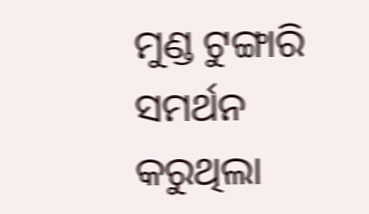ମୁଣ୍ଡ ଟୁଙ୍ଗାରି ସମର୍ଥନ କରୁଥିଲା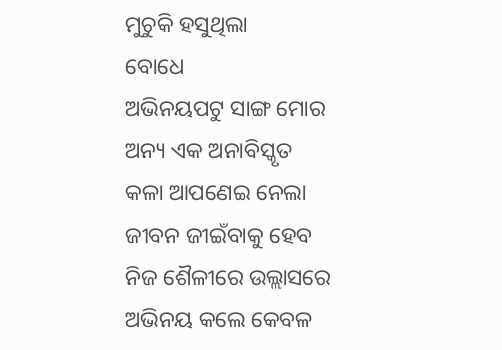ମୁଚୁକି ହସୁଥିଲା
ବୋଧେ
ଅଭିନୟପଟୁ ସାଙ୍ଗ ମୋର
ଅନ୍ୟ ଏକ ଅନାବିସ୍କୃତ
କଳା ଆପଣେଇ ନେଲା
ଜୀବନ ଜୀଇଁବାକୁ ହେବ
ନିଜ ଶୈଳୀରେ ଉଲ୍ଲାସରେ
ଅଭିନୟ କଲେ କେବଳ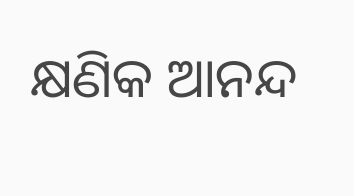କ୍ଷଣିକ ଆନନ୍ଦ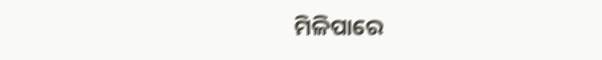ମିଳିପାରେ